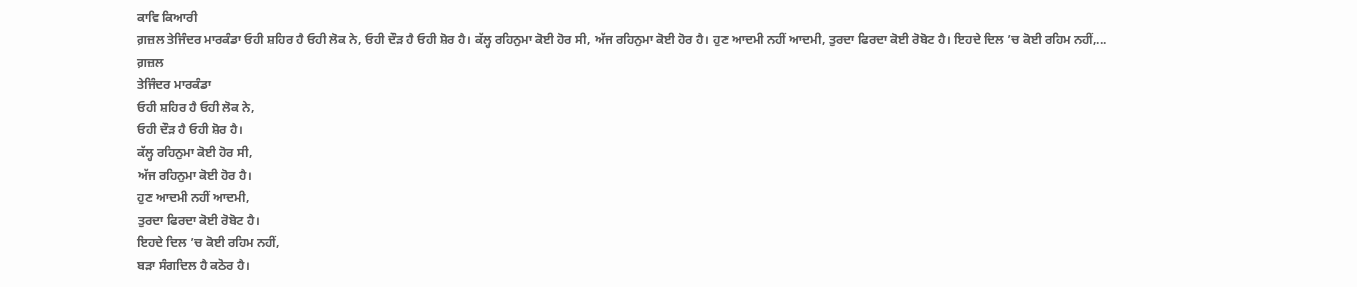ਕਾਵਿ ਕਿਆਰੀ
ਗ਼ਜ਼ਲ ਤੇਜਿੰਦਰ ਮਾਰਕੰਡਾ ਓਹੀ ਸ਼ਹਿਰ ਹੈ ਓਹੀ ਲੋਕ ਨੇ, ਓਹੀ ਦੌੜ ਹੈ ਓਹੀ ਸ਼ੋਰ ਹੈ। ਕੱਲ੍ਹ ਰਹਿਨੁਮਾ ਕੋਈ ਹੋਰ ਸੀ, ਅੱਜ ਰਹਿਨੁਮਾ ਕੋਈ ਹੋਰ ਹੈ। ਹੁਣ ਆਦਮੀ ਨਹੀਂ ਆਦਮੀ, ਤੁਰਦਾ ਫਿਰਦਾ ਕੋਈ ਰੋਬੋਟ ਹੈ। ਇਹਦੇ ਦਿਲ ’ਚ ਕੋਈ ਰਹਿਮ ਨਹੀਂ,...
ਗ਼ਜ਼ਲ
ਤੇਜਿੰਦਰ ਮਾਰਕੰਡਾ
ਓਹੀ ਸ਼ਹਿਰ ਹੈ ਓਹੀ ਲੋਕ ਨੇ,
ਓਹੀ ਦੌੜ ਹੈ ਓਹੀ ਸ਼ੋਰ ਹੈ।
ਕੱਲ੍ਹ ਰਹਿਨੁਮਾ ਕੋਈ ਹੋਰ ਸੀ,
ਅੱਜ ਰਹਿਨੁਮਾ ਕੋਈ ਹੋਰ ਹੈ।
ਹੁਣ ਆਦਮੀ ਨਹੀਂ ਆਦਮੀ,
ਤੁਰਦਾ ਫਿਰਦਾ ਕੋਈ ਰੋਬੋਟ ਹੈ।
ਇਹਦੇ ਦਿਲ ’ਚ ਕੋਈ ਰਹਿਮ ਨਹੀਂ,
ਬੜਾ ਸੰਗਦਿਲ ਹੈ ਕਠੋਰ ਹੈ।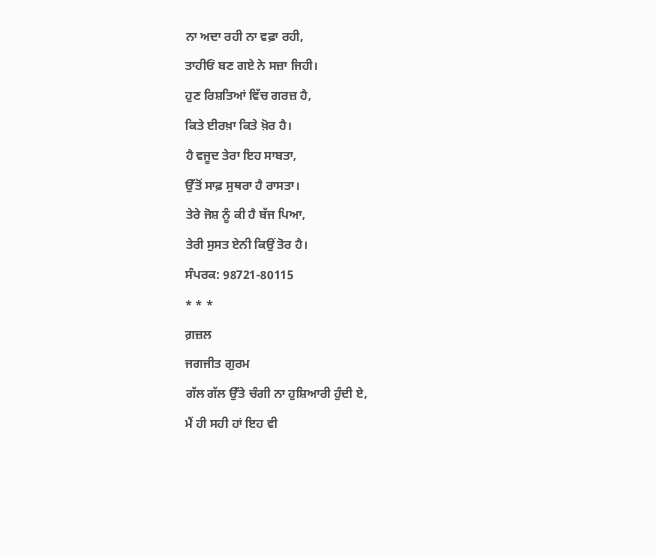ਨਾ ਅਦਾ ਰਹੀ ਨਾ ਵਫ਼ਾ ਰਹੀ,
ਤਾਹੀਓਂ ਬਣ ਗਏ ਨੇ ਸਜ਼ਾ ਜਿਹੀ।
ਹੁਣ ਰਿਸ਼ਤਿਆਂ ਵਿੱਚ ਗਰਜ਼ ਹੈ,
ਕਿਤੇ ਈਰਖ਼ਾ ਕਿਤੇ ਖ਼ੋਰ ਹੈ।
ਹੈ ਵਜੂਦ ਤੇਰਾ ਇਹ ਸਾਬਤਾ,
ਉੱਤੋਂ ਸਾਫ਼ ਸੁਥਰਾ ਹੈ ਰਾਸਤਾ।
ਤੇਰੇ ਜੋਸ਼ ਨੂੰ ਕੀ ਹੈ ਬੱਜ ਪਿਆ,
ਤੇਰੀ ਸੁਸਤ ਏਨੀ ਕਿਉਂ ਤੋਰ ਹੈ।
ਸੰਪਰਕ: 98721-80115
* * *
ਗ਼ਜ਼ਲ
ਜਗਜੀਤ ਗੁਰਮ
ਗੱਲ ਗੱਲ ਉੱਤੇ ਚੰਗੀ ਨਾ ਹੁਸ਼ਿਆਰੀ ਹੁੰਦੀ ਏ,
ਮੈਂ ਹੀ ਸਹੀ ਹਾਂ ਇਹ ਵੀ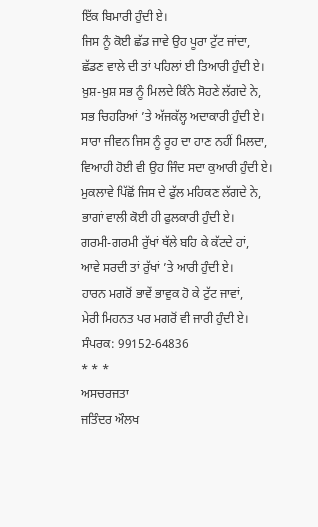ਇੱਕ ਬਿਮਾਰੀ ਹੁੰਦੀ ਏ।
ਜਿਸ ਨੂੰ ਕੋਈ ਛੱਡ ਜਾਵੇ ਉਹ ਪੂਰਾ ਟੁੱਟ ਜਾਂਦਾ,
ਛੱਡਣ ਵਾਲੇ ਦੀ ਤਾਂ ਪਹਿਲਾਂ ਈ ਤਿਆਰੀ ਹੁੰਦੀ ਏ।
ਖ਼ੁਸ਼-ਖ਼ੁਸ਼ ਸਭ ਨੂੰ ਮਿਲਦੇ ਕਿੰਨੇ ਸੋਹਣੇ ਲੱਗਦੇ ਨੇ,
ਸਭ ਚਿਹਰਿਆਂ ’ਤੇ ਅੱਜਕੱਲ੍ਹ ਅਦਾਕਾਰੀ ਹੁੰਦੀ ਏ।
ਸਾਰਾ ਜੀਵਨ ਜਿਸ ਨੂੰ ਰੂਹ ਦਾ ਹਾਣ ਨਹੀਂ ਮਿਲਦਾ,
ਵਿਆਹੀ ਹੋਈ ਵੀ ਉਹ ਜਿੰਦ ਸਦਾ ਕੁਆਰੀ ਹੁੰਦੀ ਏ।
ਮੁਕਲਾਵੇ ਪਿੱਛੋਂ ਜਿਸ ਦੇ ਫੁੱਲ ਮਹਿਕਣ ਲੱਗਦੇ ਨੇ,
ਭਾਗਾਂ ਵਾਲੀ ਕੋਈ ਹੀ ਫੁਲਕਾਰੀ ਹੁੰਦੀ ਏ।
ਗਰਮੀ-ਗਰਮੀ ਰੁੱਖਾਂ ਥੱਲੇ ਬਹਿ ਕੇ ਕੱਟਦੇ ਹਾਂ,
ਆਵੇ ਸਰਦੀ ਤਾਂ ਰੁੱਖਾਂ ’ਤੇ ਆਰੀ ਹੁੰਦੀ ਏ।
ਹਾਰਨ ਮਗਰੋਂ ਭਾਵੇਂ ਭਾਵੁਕ ਹੋ ਕੇ ਟੁੱਟ ਜਾਵਾਂ,
ਮੇਰੀ ਮਿਹਨਤ ਪਰ ਮਗਰੋਂ ਵੀ ਜਾਰੀ ਹੁੰਦੀ ਏ।
ਸੰਪਰਕ: 99152-64836
* * *
ਅਸਚਰਜਤਾ
ਜਤਿੰਦਰ ਔਲਖ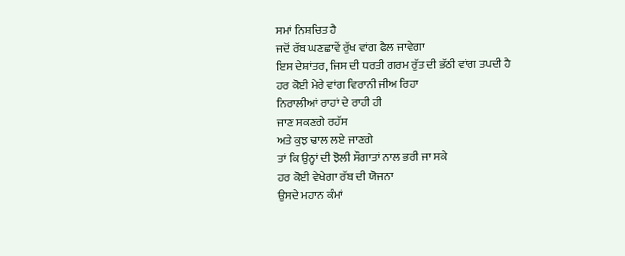ਸਮਾਂ ਨਿਸ਼ਚਿਤ ਹੈ
ਜਦੋਂ ਰੱਬ ਘਣਛਾਵੇਂ ਰੁੱਖ ਵਾਂਗ ਫੈਲ ਜਾਵੇਗਾ
ਇਸ ਦੇਸ਼ਾਂਤਰ, ਜਿਸ ਦੀ ਧਰਤੀ ਗਰਮ ਰੁੱਤ ਦੀ ਭੱਠੀ ਵਾਂਗ ਤਪਦੀ ਹੈ
ਹਰ ਕੋਈ ਮੇਰੇ ਵਾਂਗ ਵਿਰਾਨੀ ਜੀਅ ਰਿਹਾ
ਨਿਰਾਲੀਆਂ ਰਾਹਾਂ ਦੇ ਰਾਹੀ ਹੀ
ਜਾਣ ਸਕਣਗੇ ਰਹੱਸ
ਅਤੇ ਕੁਝ ਢਾਲ ਲਏ ਜਾਣਗੇ
ਤਾਂ ਕਿ ਉਨ੍ਹਾਂ ਦੀ ਝੋਲੀ ਸੌਗਾਤਾਂ ਨਾਲ ਭਰੀ ਜਾ ਸਕੇ
ਹਰ ਕੋਈ ਵੇਖੇਗਾ ਰੱਬ ਦੀ ਯੋਜਨਾ
ਉਸਦੇ ਮਹਾਨ ਕੰਮਾਂ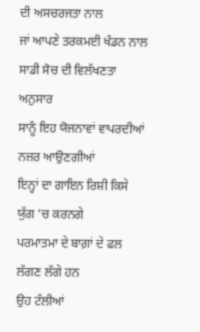ਦੀ ਅਸਚਰਜਤਾ ਨਾਲ
ਜਾਂ ਆਪਣੇ ਤਰਕਮਈ ਖੰਡਨ ਨਾਲ
ਸਾਡੀ ਸੋਚ ਦੀ ਵਿਲੱਖਣਤਾ ਅਨੁਸਾਰ
ਸਾਨੂੰ ਇਹ ਯੋਜਨਾਵਾਂ ਵਾਪਰਦੀਆਂ ਨਜ਼ਰ ਆਉਣਗੀਆਂ
ਇਨ੍ਹਾਂ ਦਾ ਗਾਇਨ ਰਿਸ਼ੀ ਕਿਸੇ ਯੁੱਗ ’ਚ ਕਰਨਗੇ
ਪਰਮਾਤਮਾ ਦੇ ਬਾਗ਼ਾਂ ਦੇ ਫਲ ਲੱਗਣ ਲੱਗੇ ਹਨ
ਉਹ ਟੱਲੀਆਂ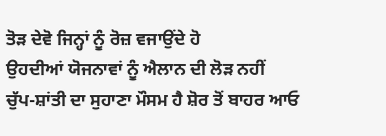ਤੋੜ ਦੇਵੋ ਜਿਨ੍ਹਾਂ ਨੂੰ ਰੋਜ਼ ਵਜਾਉਂਦੇ ਹੋ
ਉਹਦੀਆਂ ਯੋਜਨਾਵਾਂ ਨੂੰ ਐਲਾਨ ਦੀ ਲੋੜ ਨਹੀਂ
ਚੁੱਪ-ਸ਼ਾਂਤੀ ਦਾ ਸੁਹਾਣਾ ਮੌਸਮ ਹੈ ਸ਼ੋਰ ਤੋਂ ਬਾਹਰ ਆਓ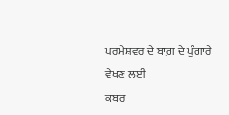ਪਰਮੇਸ਼ਵਰ ਦੇ ਬਾਗ਼ ਦੇ ਪੁੰਗਾਰੇ ਵੇਖਣ ਲਈ
ਕਬਰ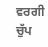ਵਰਗੀ ਚੁੱਪ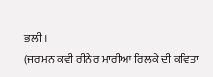ਭਲੀ।
(ਜਰਮਨ ਕਵੀ ਰੀਨੇਰ ਮਾਰੀਆ ਰਿਲਕੇ ਦੀ ਕਵਿਤਾ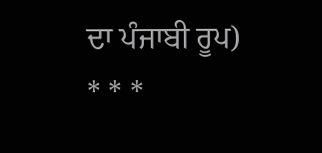ਦਾ ਪੰਜਾਬੀ ਰੂਪ)
* * *